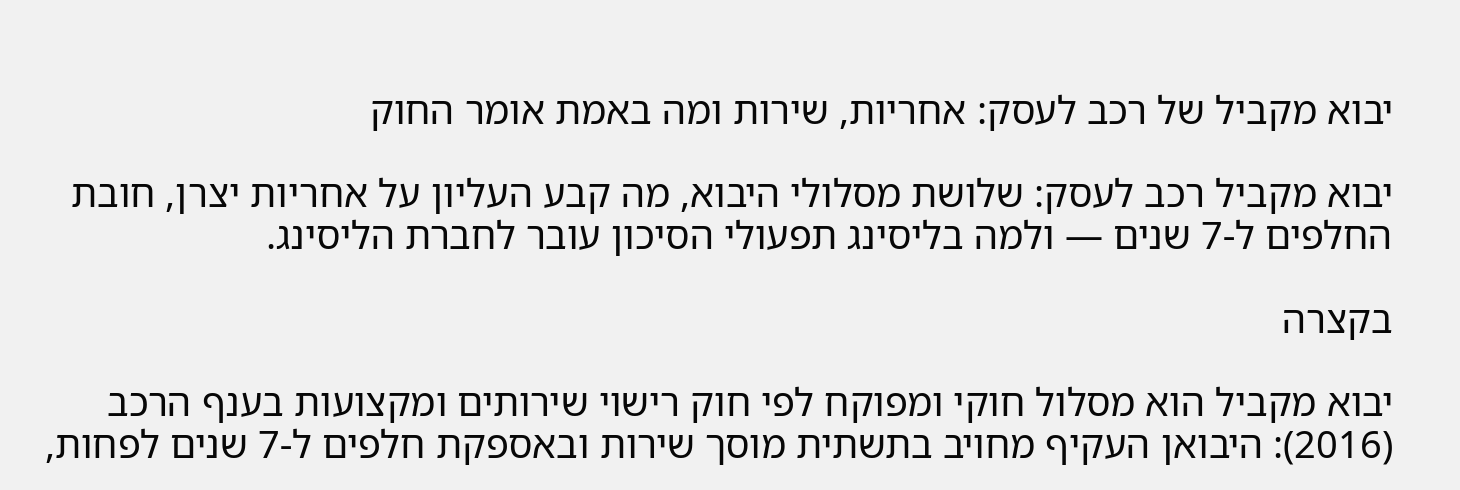יבוא מקביל של רכב לעסק: אחריות, שירות ומה באמת אומר החוק

יבוא מקביל רכב לעסק: שלושת מסלולי היבוא, מה קבע העליון על אחריות יצרן, חובת החלפים ל-7 שנים — ולמה בליסינג תפעולי הסיכון עובר לחברת הליסינג.

בקצרה

יבוא מקביל הוא מסלול חוקי ומפוקח לפי חוק רישוי שירותים ומקצועות בענף הרכב (2016): היבואן העקיף מחויב בתשתית מוסך שירות ובאספקת חלפים ל-7 שנים לפחות,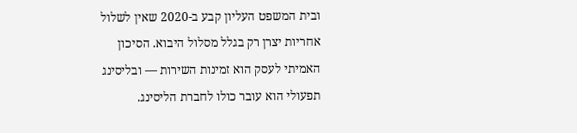ובית המשפט העליון קבע ב-2020 שאין לשלול אחריות יצרן רק בגלל מסלול היבוא. הסיכון האמיתי לעסק הוא זמינות השירות — ובליסינג תפעולי הוא עובר כולו לחברת הליסינג.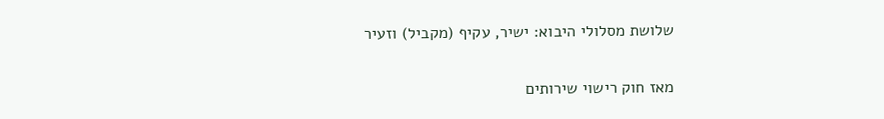שלושת מסלולי היבוא: ישיר, עקיף (מקביל) וזעיר

מאז חוק רישוי שירותים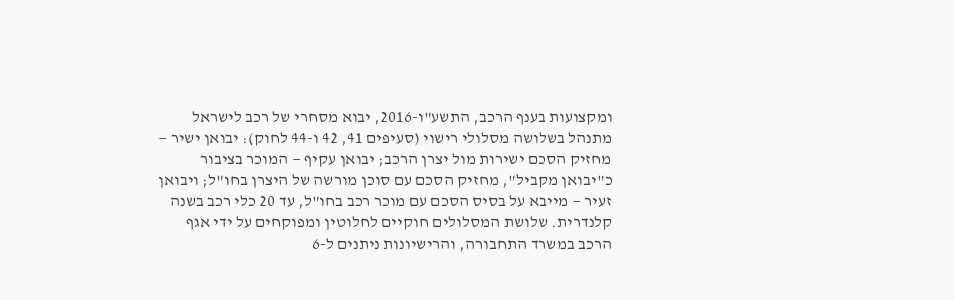ומקצועות בענף הרכב, התשע"ו-2016, יבוא מסחרי של רכב לישראל מתנהל בשלושה מסלולי רישוי (סעיפים 41, 42 ו-44 לחוק): יבואן ישיר — מחזיק הסכם ישירות מול יצרן הרכב; יבואן עקיף — המוכר בציבור כ"יבואן מקביל", מחזיק הסכם עם סוכן מורשה של היצרן בחו"ל; ויבואן זעיר — מייבא על בסיס הסכם עם מוכר רכב בחו"ל, עד 20 כלי רכב בשנה קלנדרית. שלושת המסלולים חוקיים לחלוטין ומפוקחים על ידי אגף הרכב במשרד התחבורה, והרישיונות ניתנים ל-6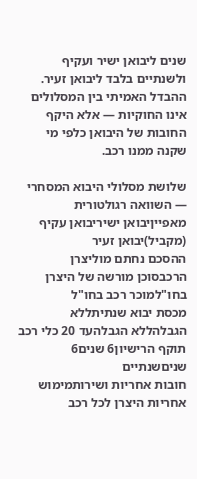שנים ליבואן ישיר ועקיף ולשנתיים בלבד ליבואן זעיר. ההבדל האמיתי בין המסלולים אינו החוקיות — אלא היקף החובות של היבואן כלפי מי שקנה ממנו רכב.

שלושת מסלולי היבוא המסחרי — השוואה רגולטורית
מאפייןיבואן ישיריבואן עקיף (מקביל)יבואן זעיר
ההסכם נחתם מוליצרן הרכבסוכן מורשה של היצרן בחו"למוכר רכב בחו"ל
מכסת יבוא שנתיתללא הגבלהללא הגבלהעד 20 כלי רכב
תוקף הרישיון6 שנים6 שניםשנתיים
חובות אחריות ושירותמימוש אחריות היצרן לכל רכב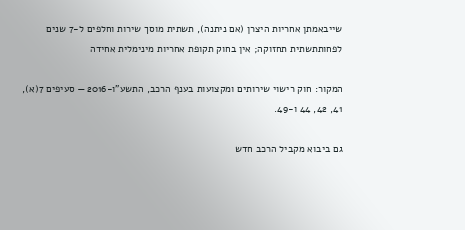שייבאמתן אחריות היצרן (אם ניתנה), תשתית מוסך שירות וחלפים ל-7 שנים לפחותתשתית תחזוקה; אין בחוק תקופת אחריות מינימלית אחידה

המקור: חוק רישוי שירותים ומקצועות בענף הרכב, התשע"ו-2016 — סעיפים 7(א), 41, 42, 44 ו-49.

גם ביבוא מקביל הרכב חדש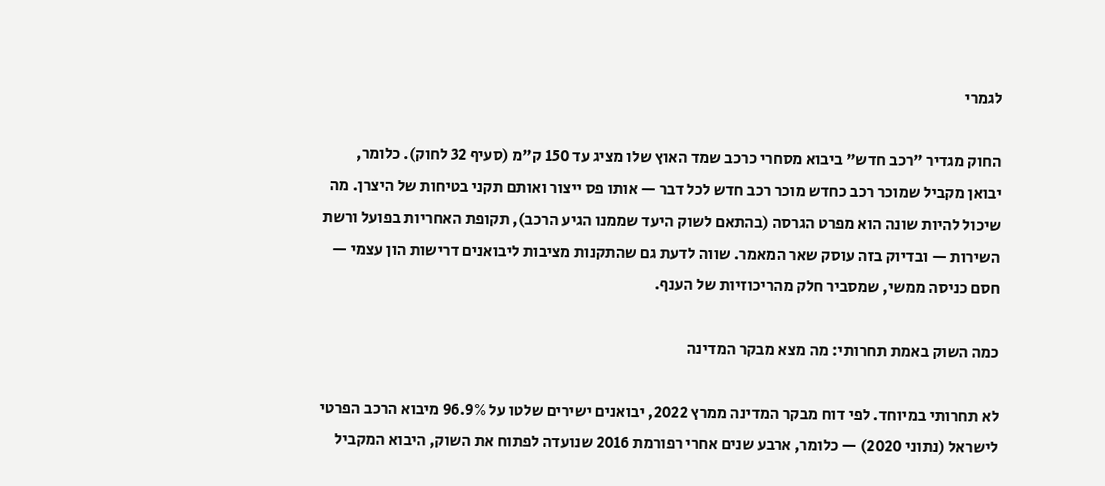לגמרי

החוק מגדיר "רכב חדש" ביבוא מסחרי כרכב שמד האוץ שלו מציג עד 150 ק"מ (סעיף 32 לחוק). כלומר, יבואן מקביל שמוכר רכב כחדש מוכר רכב חדש לכל דבר — אותו פס ייצור ואותם תקני בטיחות של היצרן. מה שיכול להיות שונה הוא מפרט הגרסה (בהתאם לשוק היעד שממנו הגיע הרכב), תקופת האחריות בפועל ורשת השירות — ובדיוק בזה עוסק שאר המאמר. שווה לדעת גם שהתקנות מציבות ליבואנים דרישות הון עצמי — חסם כניסה ממשי, שמסביר חלק מהריכוזיות של הענף.

כמה השוק באמת תחרותי: מה מצא מבקר המדינה

לא תחרותי במיוחד. לפי דוח מבקר המדינה ממרץ 2022, יבואנים ישירים שלטו על 96.9% מיבוא הרכב הפרטי לישראל (נתוני 2020) — כלומר, ארבע שנים אחרי רפורמת 2016 שנועדה לפתוח את השוק, היבוא המקביל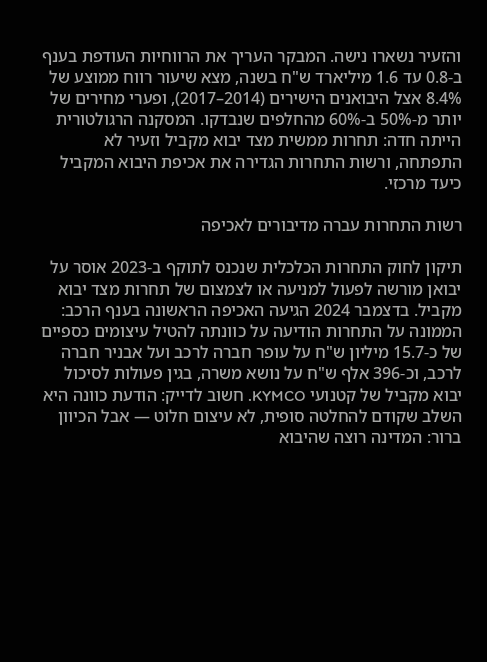והזעיר נשארו נישה. המבקר העריך את הרווחיות העודפת בענף ב-0.8 עד 1.6 מיליארד ש"ח בשנה, מצא שיעור רווח ממוצע של 8.4% אצל היבואנים הישירים (2014–2017), ופערי מחירים של יותר מ-50% ב-60% מהחלפים שנבדקו. המסקנה הרגולטורית הייתה חדה: תחרות ממשית מצד יבוא מקביל וזעיר לא התפתחה, ורשות התחרות הגדירה את אכיפת היבוא המקביל כיעד מרכזי.

רשות התחרות עברה מדיבורים לאכיפה

תיקון לחוק התחרות הכלכלית שנכנס לתוקף ב-2023 אוסר על יבואן מורשה לפעול למניעה או לצמצום של תחרות מצד יבוא מקביל. בדצמבר 2024 הגיעה האכיפה הראשונה בענף הרכב: הממונה על התחרות הודיעה על כוונתה להטיל עיצומים כספיים של כ-15.7 מיליון ש"ח על עופר חברה לרכב ועל אבניר חברה לרכב, וכ-396 אלף ש"ח על נושא משרה, בגין פעולות לסיכול יבוא מקביל של קטנועי KYMCO. חשוב לדייק: הודעת כוונה היא השלב שקודם להחלטה סופית, לא עיצום חלוט — אבל הכיוון ברור: המדינה רוצה שהיבוא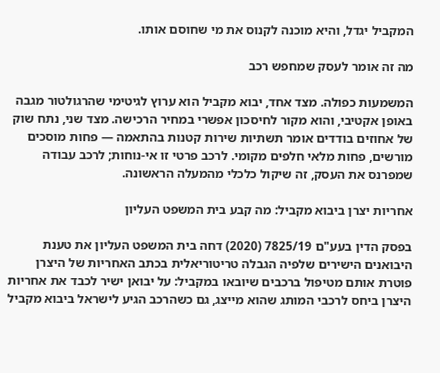המקביל יגדל, והיא מוכנה לקנוס את מי שחוסם אותו.

מה זה אומר לעסק שמחפש רכב

המשמעות כפולה. מצד אחד, יבוא מקביל הוא ערוץ לגיטימי שהרגולטור מגבה באופן אקטיבי, והוא מקור לחיסכון אפשרי במחיר הרכישה. מצד שני, נתח שוק של אחוזים בודדים אומר תשתיות שירות קטנות בהתאמה — פחות מוסכים מורשים, פחות מלאי חלפים מקומי. לרכב פרטי זו אי-נוחות; לרכב עבודה שמפרנס את העסק, זה שיקול כלכלי מהמעלה הראשונה.

אחריות יצרן ביבוא מקביל: מה קבע בית המשפט העליון

בפסק הדין בעע"ם 7825/19 (2020) דחה בית המשפט העליון את טענת היבואנים הישירים שלפיה הגבלה טריטוריאלית בכתב האחריות של היצרן פוטרת אותם מטיפול ברכבים שיובאו במקביל: על יבואן ישיר לכבד את אחריות היצרן ביחס לרכבי המותג שהוא מייצג, גם כשהרכב הגיע לישראל ביבוא מקביל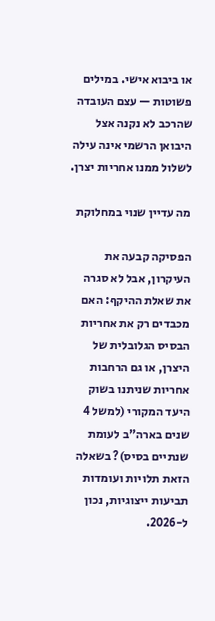או ביבוא אישי. במילים פשוטות — עצם העובדה שהרכב לא נקנה אצל היבואן הרשמי אינה עילה לשלול ממנו אחריות יצרן.

מה עדיין שנוי במחלוקת

הפסיקה קבעה את העיקרון, אבל לא סגרה את שאלת ההיקף: האם מכבדים רק את אחריות הבסיס הגלובלית של היצרן, או גם הרחבות אחריות שניתנו בשוק היעד המקורי (למשל 4 שנים בארה"ב לעומת שנתיים בסיס)? בשאלה הזאת תלויות ועומדות תביעות ייצוגיות, נכון ל-2026.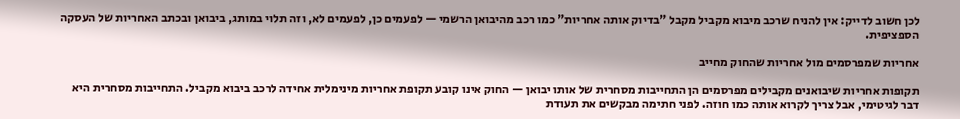לכן חשוב לדייק: אין להניח שרכב מיבוא מקביל מקבל "בדיוק אותה אחריות" כמו רכב מהיבואן הרשמי — לפעמים כן, לפעמים לא, וזה תלוי במותג, ביבואן ובכתב האחריות של העסקה הספציפית.

אחריות שמפרסמים מול אחריות שהחוק מחייב

תקופות אחריות שיבואנים מקבילים מפרסמים הן התחייבות מסחרית של אותו יבואן — החוק אינו קובע תקופת אחריות מינימלית אחידה לרכב ביבוא מקביל. התחייבות מסחרית היא דבר לגיטימי, אבל צריך לקרוא אותה כמו חוזה. לפני חתימה מבקשים את תעודת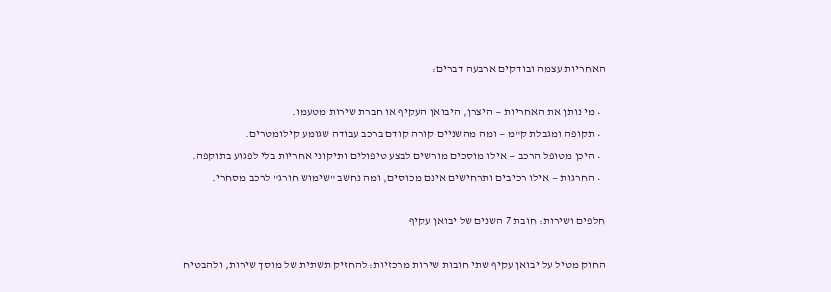האחריות עצמה ובודקים ארבעה דברים:

  • מי נותן את האחריות — היצרן, היבואן העקיף או חברת שירות מטעמו.
  • תקופה ומגבלת ק"מ — ומה מהשניים קורה קודם ברכב עבודה שגומע קילומטרים.
  • היכן מטופל הרכב — אילו מוסכים מורשים לבצע טיפולים ותיקוני אחריות בלי לפגוע בתוקפה.
  • החרגות — אילו רכיבים ותרחישים אינם מכוסים, ומה נחשב "שימוש חורג" לרכב מסחרי.

חלפים ושירות: חובת 7 השנים של יבואן עקיף

החוק מטיל על יבואן עקיף שתי חובות שירות מרכזיות: להחזיק תשתית של מוסך שירות, ולהבטיח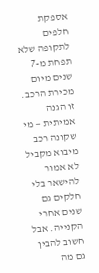אספקת חלפים לתקופה שלא תפחת מ-7 שנים מיום מכירת הרכב. זו הגנה אמיתית — מי שקונה רכב מיבוא מקביל לא אמור להישאר בלי חלקים גם שנים אחרי הקנייה. אבל חשוב להבין גם מה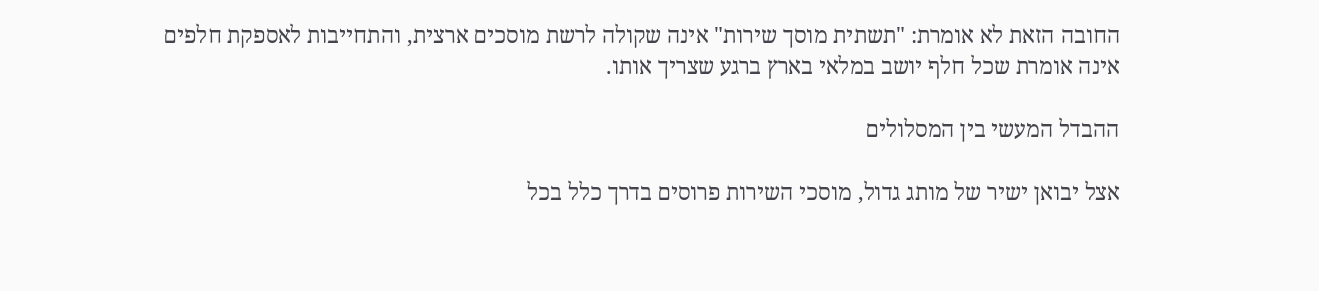החובה הזאת לא אומרת: "תשתית מוסך שירות" אינה שקולה לרשת מוסכים ארצית, והתחייבות לאספקת חלפים אינה אומרת שכל חלף יושב במלאי בארץ ברגע שצריך אותו.

ההבדל המעשי בין המסלולים

אצל יבואן ישיר של מותג גדול, מוסכי השירות פרוסים בדרך כלל בכל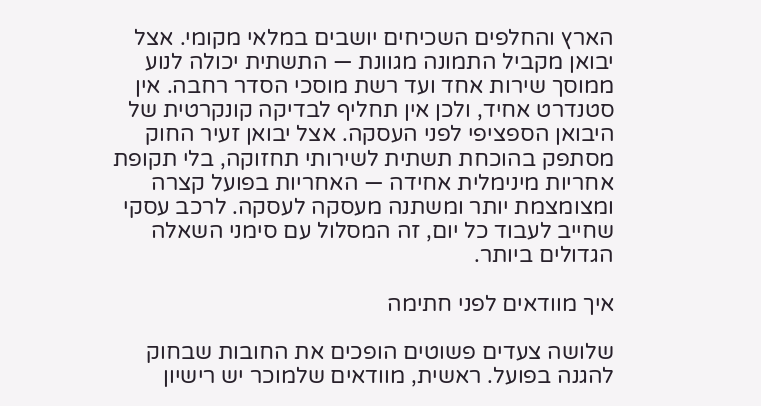הארץ והחלפים השכיחים יושבים במלאי מקומי. אצל יבואן מקביל התמונה מגוונת — התשתית יכולה לנוע ממוסך שירות אחד ועד רשת מוסכי הסדר רחבה. אין סטנדרט אחיד, ולכן אין תחליף לבדיקה קונקרטית של היבואן הספציפי לפני העסקה. אצל יבואן זעיר החוק מסתפק בהוכחת תשתית לשירותי תחזוקה, בלי תקופת אחריות מינימלית אחידה — האחריות בפועל קצרה ומצומצמת יותר ומשתנה מעסקה לעסקה. לרכב עסקי שחייב לעבוד כל יום, זה המסלול עם סימני השאלה הגדולים ביותר.

איך מוודאים לפני חתימה

שלושה צעדים פשוטים הופכים את החובות שבחוק להגנה בפועל. ראשית, מוודאים שלמוכר יש רישיון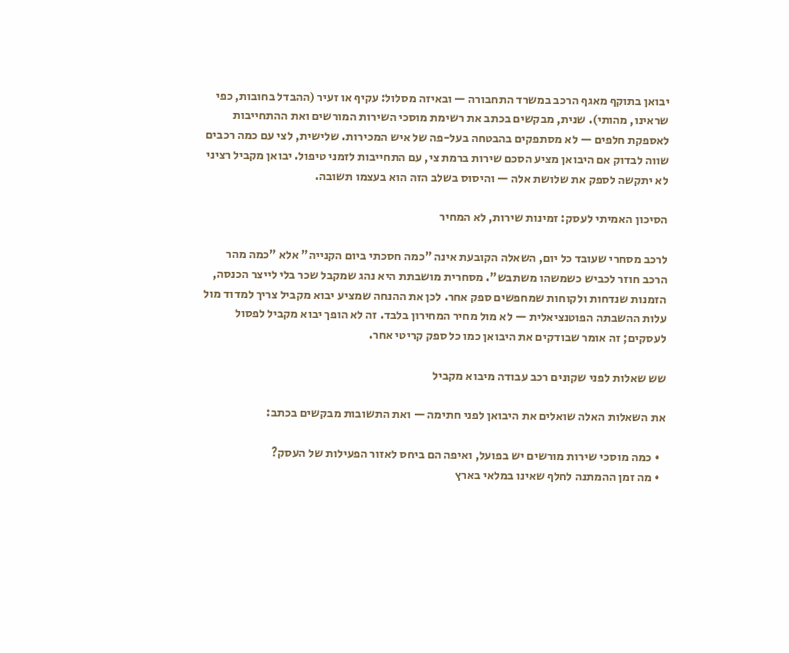יבואן בתוקף מאגף הרכב במשרד התחבורה — ובאיזה מסלול: עקיף או זעיר (ההבדל בחובות, כפי שראינו, מהותי). שנית, מבקשים בכתב את רשימת מוסכי השירות המורשים ואת ההתחייבות לאספקת חלפים — לא מסתפקים בהבטחה בעל-פה של איש המכירות. שלישית, לצי עם כמה רכבים שווה לבדוק אם היבואן מציע הסכם שירות ברמת צי, עם התחייבות לזמני טיפול. יבואן מקביל רציני לא יתקשה לספק את שלושת אלה — והיסוס בשלב הזה הוא בעצמו תשובה.

הסיכון האמיתי לעסק: זמינות שירות, לא המחיר

לרכב מסחרי שעובד כל יום, השאלה הקובעת אינה "כמה חסכתי ביום הקנייה" אלא "כמה מהר הרכב חוזר לכביש כשמשהו משתבש". מסחרית מושבתת היא נהג שמקבל שכר בלי לייצר הכנסה, הזמנות שנדחות ולקוחות שמחפשים ספק אחר. לכן את ההנחה שמציע יבוא מקביל צריך למדוד מול עלות ההשבתה הפוטנציאלית — לא מול מחיר המחירון בלבד. זה לא הופך יבוא מקביל לפסול לעסקים; זה אומר שבודקים את היבואן כמו כל ספק קריטי אחר.

שש שאלות לפני שקונים רכב עבודה מיבוא מקביל

את השאלות האלה שואלים את היבואן לפני חתימה — ואת התשובות מבקשים בכתב:

  • כמה מוסכי שירות מורשים יש בפועל, ואיפה הם ביחס לאזור הפעילות של העסק?
  • מה זמן ההמתנה לחלף שאינו במלאי בארץ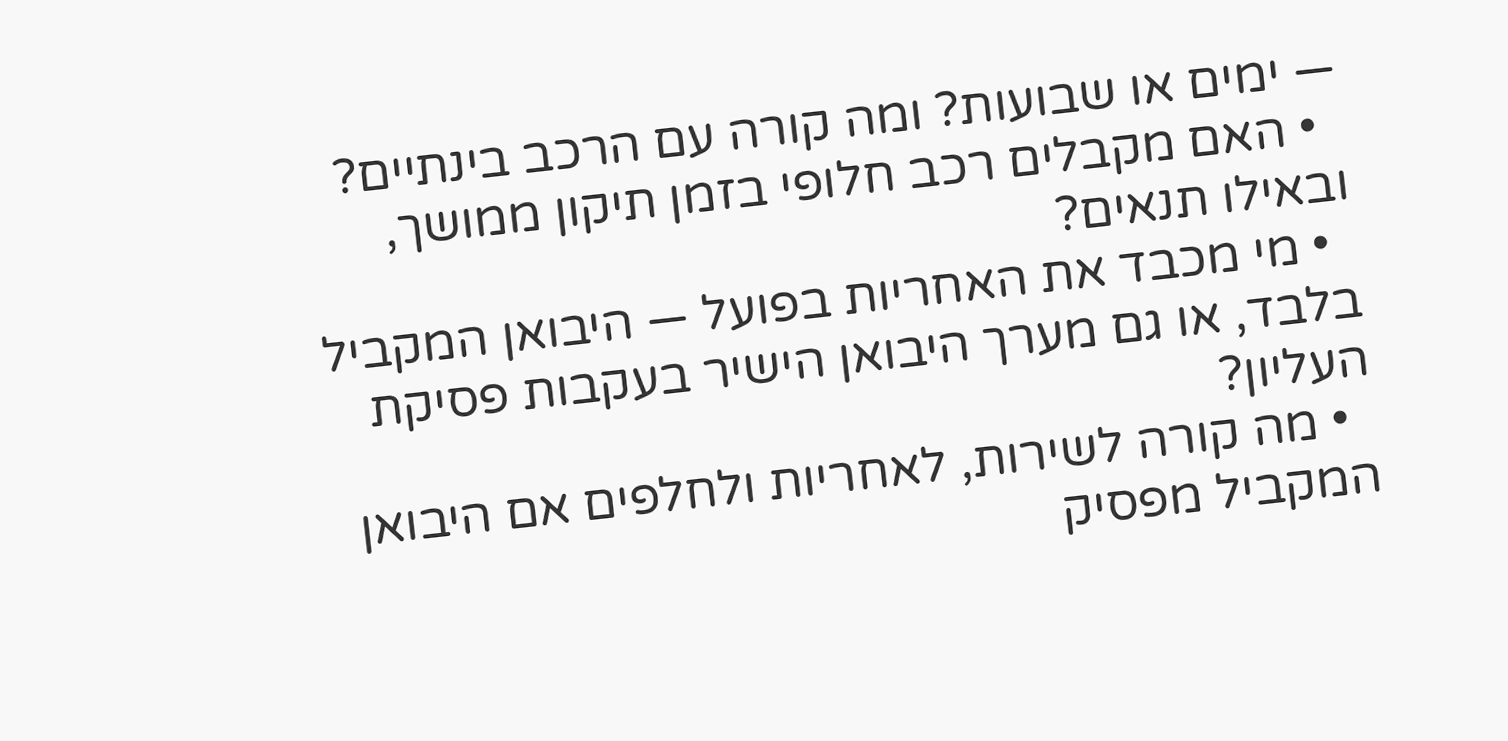— ימים או שבועות? ומה קורה עם הרכב בינתיים?
  • האם מקבלים רכב חלופי בזמן תיקון ממושך, ובאילו תנאים?
  • מי מכבד את האחריות בפועל — היבואן המקביל בלבד, או גם מערך היבואן הישיר בעקבות פסיקת העליון?
  • מה קורה לשירות, לאחריות ולחלפים אם היבואן המקביל מפסיק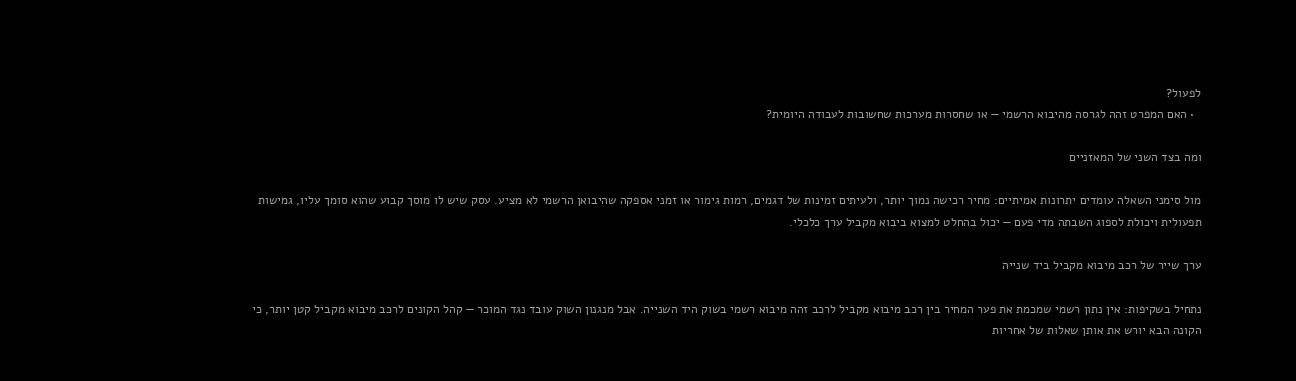לפעול?
  • האם המפרט זהה לגרסה מהיבוא הרשמי — או שחסרות מערכות שחשובות לעבודה היומית?

ומה בצד השני של המאזניים

מול סימני השאלה עומדים יתרונות אמיתיים: מחיר רכישה נמוך יותר, ולעיתים זמינות של דגמים, רמות גימור או זמני אספקה שהיבואן הרשמי לא מציע. עסק שיש לו מוסך קבוע שהוא סומך עליו, גמישות תפעולית ויכולת לספוג השבתה מדי פעם — יכול בהחלט למצוא ביבוא מקביל ערך כלכלי.

ערך שייר של רכב מיבוא מקביל ביד שנייה

נתחיל בשקיפות: אין נתון רשמי שמכמת את פער המחיר בין רכב מיבוא מקביל לרכב זהה מיבוא רשמי בשוק היד השנייה. אבל מנגנון השוק עובד נגד המוכר — קהל הקונים לרכב מיבוא מקביל קטן יותר, כי הקונה הבא יורש את אותן שאלות של אחריות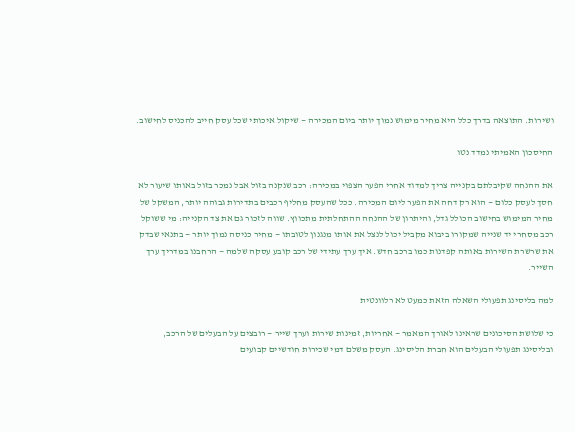ושירות. התוצאה בדרך כלל היא מחיר מימוש נמוך יותר ביום המכירה — שיקול איכותי שכל עסק חייב להכניס לחישוב.

החיסכון האמיתי נמדד נטו

את ההנחה שקיבלתם בקנייה צריך למדוד אחרי הפער הצפוי במכירה: רכב שנקנה בזול אבל נמכר בזול באותו שיעור לא חסך לעסק כלום — הוא רק דחה את הפער ליום המכירה. ככל שהעסק מחליף רכבים בתדירות גבוהה יותר, המשקל של מחיר המימוש בחישוב הכולל גדל, והיתרון של ההנחה ההתחלתית מתכווץ. שווה לזכור גם את צד הקנייה: מי ששוקל רכב מסחרי יד שנייה שמקורו ביבוא מקביל יכול לנצל את אותו מנגנון לטובתו — מחיר כניסה נמוך יותר — בתנאי שבדק את שרשרת השירות באותה קפדנות כמו ברכב חדש. איך ערך עתידי של רכב קובע עסקה שלמה — הרחבנו במדריך ערך השייר.

למה בליסינג תפעולי השאלה הזאת כמעט לא רלוונטית

כי שלושת הסיכונים שראינו לאורך המאמר — אחריות, זמינות שירות וערך שייר — רובצים על הבעלים של הרכב, ובליסינג תפעולי הבעלים הוא חברת הליסינג. העסק משלם דמי שכירות חודשיים קבועים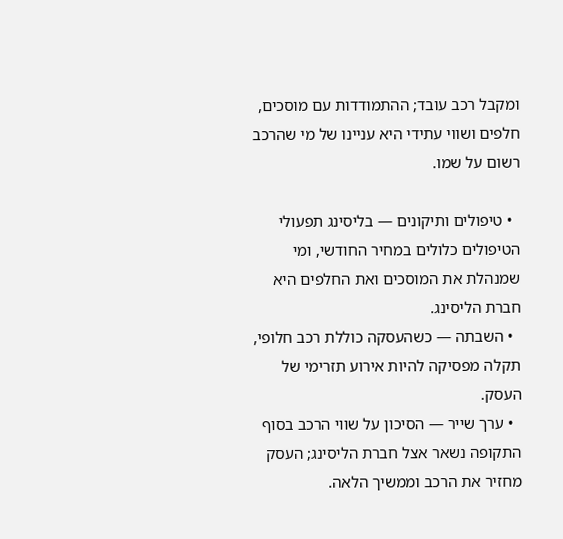ומקבל רכב עובד; ההתמודדות עם מוסכים, חלפים ושווי עתידי היא עניינו של מי שהרכב רשום על שמו.

  • טיפולים ותיקונים — בליסינג תפעולי הטיפולים כלולים במחיר החודשי, ומי שמנהלת את המוסכים ואת החלפים היא חברת הליסינג.
  • השבתה — כשהעסקה כוללת רכב חלופי, תקלה מפסיקה להיות אירוע תזרימי של העסק.
  • ערך שייר — הסיכון על שווי הרכב בסוף התקופה נשאר אצל חברת הליסינג; העסק מחזיר את הרכב וממשיך הלאה.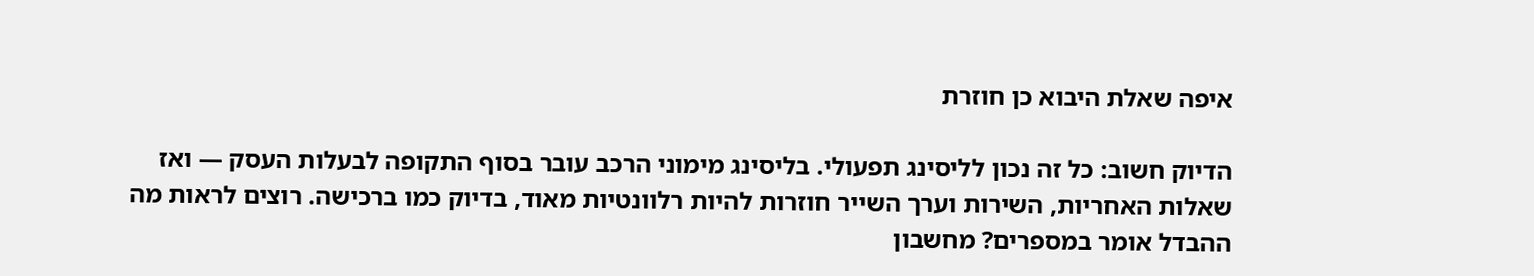איפה שאלת היבוא כן חוזרת

הדיוק חשוב: כל זה נכון לליסינג תפעולי. בליסינג מימוני הרכב עובר בסוף התקופה לבעלות העסק — ואז שאלות האחריות, השירות וערך השייר חוזרות להיות רלוונטיות מאוד, בדיוק כמו ברכישה. רוצים לראות מה ההבדל אומר במספרים? מחשבון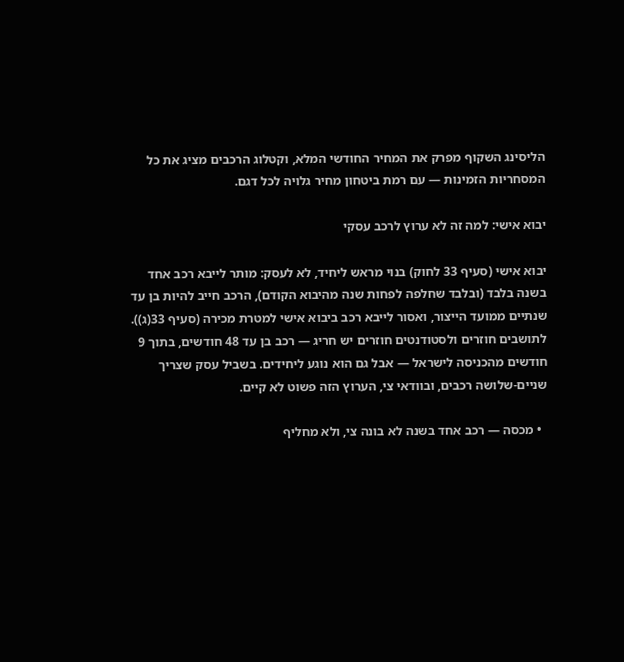הליסינג השקוף מפרק את המחיר החודשי המלא, וקטלוג הרכבים מציג את כל המסחריות הזמינות — עם רמת ביטחון מחיר גלויה לכל דגם.

יבוא אישי: למה זה לא ערוץ לרכב עסקי

יבוא אישי (סעיף 33 לחוק) בנוי מראש ליחיד, לא לעסק: מותר לייבא רכב אחד בשנה בלבד (ובלבד שחלפה לפחות שנה מהיבוא הקודם), הרכב חייב להיות בן עד שנתיים ממועד הייצור, ואסור לייבא רכב ביבוא אישי למטרת מכירה (סעיף 33(ג)). לתושבים חוזרים ולסטודנטים חוזרים יש חריג — רכב בן עד 48 חודשים, בתוך 9 חודשים מהכניסה לישראל — אבל גם הוא נוגע ליחידים. בשביל עסק שצריך שניים-שלושה רכבים, ובוודאי צי, הערוץ הזה פשוט לא קיים.

  • מכסה — רכב אחד בשנה לא בונה צי, ולא מחליף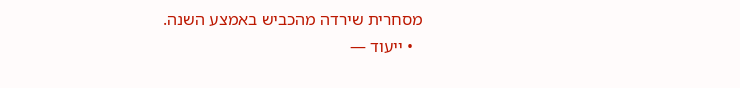מסחרית שירדה מהכביש באמצע השנה.
  • ייעוד —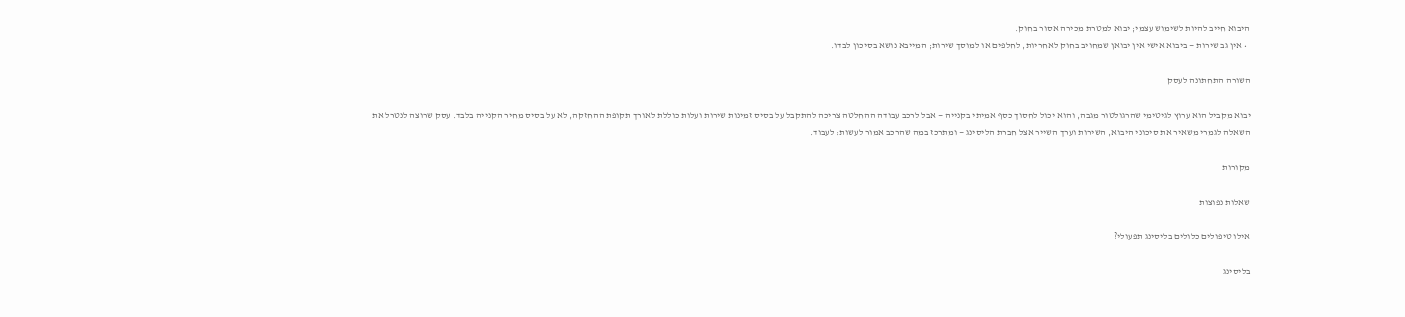היבוא חייב להיות לשימוש עצמי; יבוא למטרת מכירה אסור בחוק.
  • אין גב שירות — ביבוא אישי אין יבואן שמחויב בחוק לאחריות, לחלפים או למוסך שירות; המייבא נושא בסיכון לבדו.

השורה התחתונה לעסק

יבוא מקביל הוא ערוץ לגיטימי שהרגולטור מגבה, והוא יכול לחסוך כסף אמיתי בקנייה — אבל לרכב עבודה ההחלטה צריכה להתקבל על בסיס זמינות שירות ועלות כוללת לאורך תקופת ההחזקה, לא על בסיס מחיר הקנייה בלבד. עסק שרוצה לנטרל את השאלה לגמרי משאיר את סיכוני היבוא, השירות וערך השייר אצל חברת הליסינג — ומתרכז במה שהרכב אמור לעשות: לעבוד.

מקורות

שאלות נפוצות

אילו טיפולים כלולים בליסינג תפעולי?

בליסינג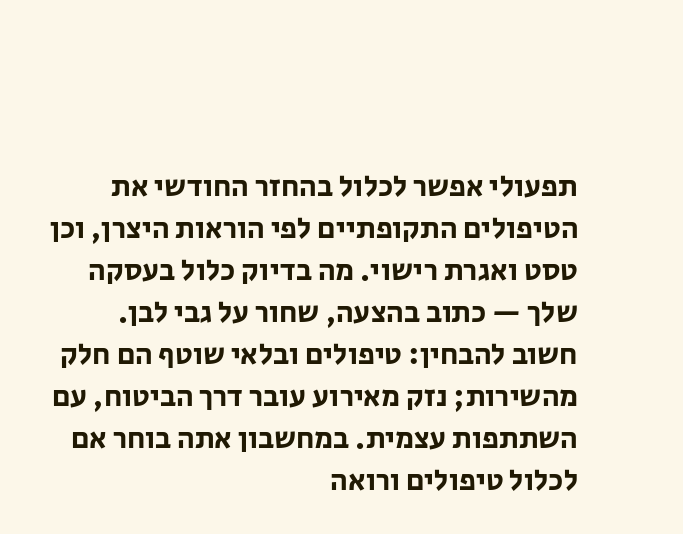תפעולי אפשר לכלול בהחזר החודשי את הטיפולים התקופתיים לפי הוראות היצרן, וכן טסט ואגרת רישוי. מה בדיוק כלול בעסקה שלך — כתוב בהצעה, שחור על גבי לבן. חשוב להבחין: טיפולים ובלאי שוטף הם חלק מהשירות; נזק מאירוע עובר דרך הביטוח, עם השתתפות עצמית. במחשבון אתה בוחר אם לכלול טיפולים ורואה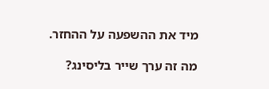מיד את ההשפעה על ההחזר.

מה זה ערך שייר בליסינג?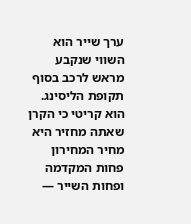ערך שייר הוא השווי שנקבע מראש לרכב בסוף תקופת הליסינג. הוא קריטי כי הקרן שאתה מחזיר היא מחיר המחירון פחות המקדמה ופחות השייר —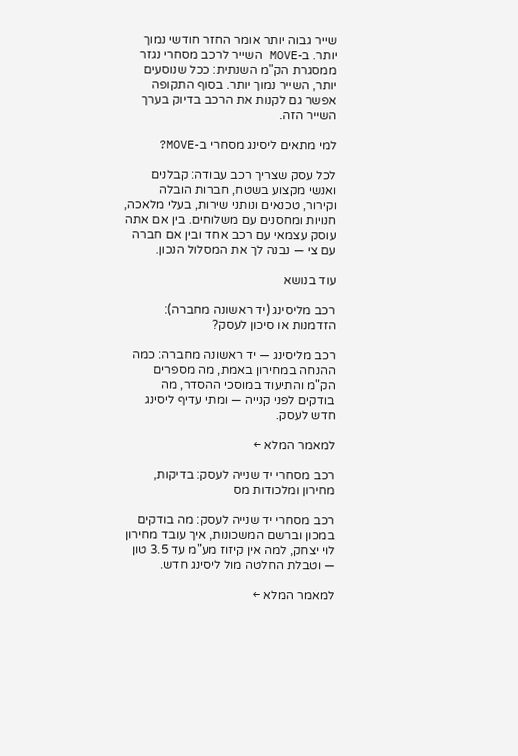שייר גבוה יותר אומר החזר חודשי נמוך יותר. ב-MOVE השייר לרכב מסחרי נגזר ממסגרת הק"מ השנתית: ככל שנוסעים יותר, השייר נמוך יותר. בסוף התקופה אפשר גם לקנות את הרכב בדיוק בערך השייר הזה.

למי מתאים ליסינג מסחרי ב-MOVE?

לכל עסק שצריך רכב עבודה: קבלנים ואנשי מקצוע בשטח, חברות הובלה וקירור, טכנאים ונותני שירות, בעלי מלאכה, חנויות ומחסנים עם משלוחים. בין אם אתה עוסק עצמאי עם רכב אחד ובין אם חברה עם צי — נבנה לך את המסלול הנכון.

עוד בנושא

רכב מליסינג (יד ראשונה מחברה): הזדמנות או סיכון לעסק?

רכב מליסינג — יד ראשונה מחברה: כמה ההנחה במחירון באמת, מה מספרים הק"מ והתיעוד במוסכי ההסדר, מה בודקים לפני קנייה — ומתי עדיף ליסינג חדש לעסק.

למאמר המלא ←

רכב מסחרי יד שנייה לעסק: בדיקות, מחירון ומלכודות מס

רכב מסחרי יד שנייה לעסק: מה בודקים במכון וברשם המשכונות, איך עובד מחירון לוי יצחק, למה אין קיזוז מע"מ עד 3.5 טון — וטבלת החלטה מול ליסינג חדש.

למאמר המלא ←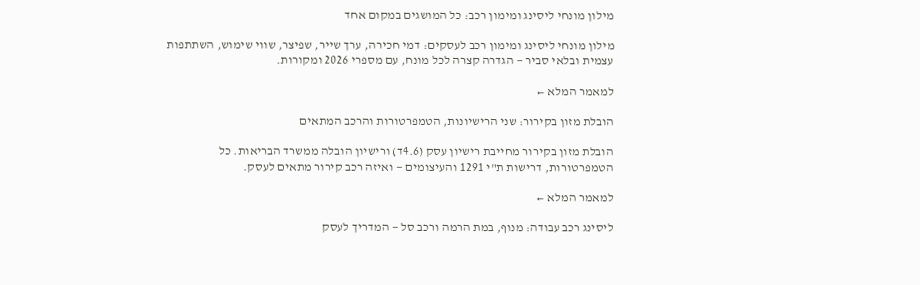מילון מונחי ליסינג ומימון רכב: כל המושגים במקום אחד

מילון מונחי ליסינג ומימון רכב לעסקים: דמי חכירה, ערך שייר, שפיצר, שווי שימוש, השתתפות עצמית ובלאי סביר — הגדרה קצרה לכל מונח, עם מספרי 2026 ומקורות.

למאמר המלא ←

הובלת מזון בקירור: שני הרישיונות, הטמפרטורות והרכב המתאים

הובלת מזון בקירור מחייבת רישיון עסק (4.6ד) ורישיון הובלה ממשרד הבריאות. כל הטמפרטורות, דרישות ת"י 1291 והעיצומים — ואיזה רכב קירור מתאים לעסק.

למאמר המלא ←

ליסינג רכב עבודה: מנוף, במת הרמה ורכב סל — המדריך לעסק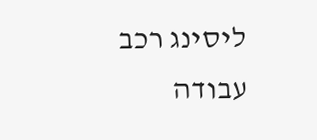ליסינג רכב עבודה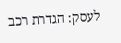לעסק: הגדרת רכב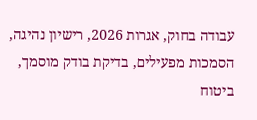עבודה בחוק, אגרות 2026, רישיון נהיגה, הסמכות מפעילים, בדיקת בודק מוסמך, ביטוח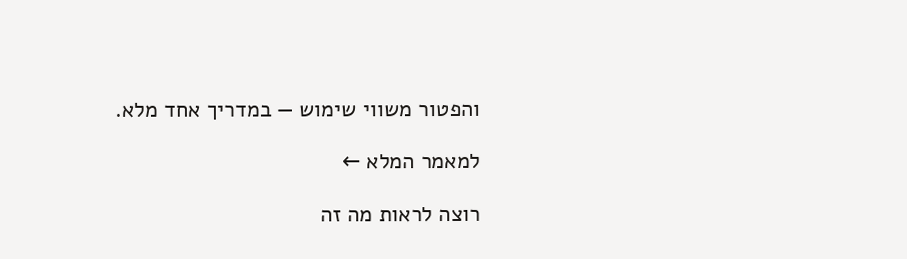והפטור משווי שימוש — במדריך אחד מלא.

למאמר המלא ←

רוצה לראות מה זה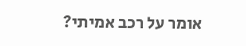אומר על רכב אמיתי?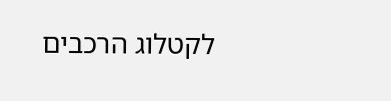לקטלוג הרכבים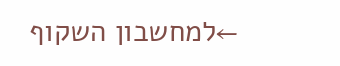←למחשבון השקוף